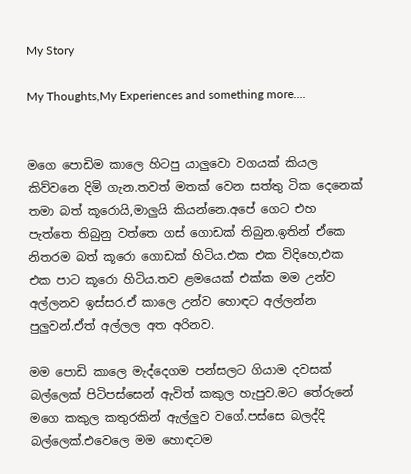My Story

My Thoughts,My Experiences and something more....


මගෙ පොඩිම කාලෙ හිටපු යාලුවො වගයක් කියල කිව්වනෙ දිමි ගැන.තවත් මතක් වෙන සත්තු ටික දෙනෙක් තමා බත් කූරොයි,මාලුයි කියන්නෙ.අපේ ගෙට එහ පැත්තෙ තිබුනු වත්තෙ ගස් ගොඩක් තිබුන.ඉතින් ඒකෙ නිතරම බත් කූරො ගොඩක් හිටිය.එක එක විදිහෙ,එක එක පාට කූරො හිටිය.තව ළමයෙක් එක්ක මම උන්ව අල්ලනව ඉස්සර.ඒ කාලෙ උන්ව හොඳට අල්ලන්න පුලුවන්.ඒත් අල්ලල අත අරිනව.

මම පොඩි කාලෙ මැද්දෙගම පන්සලට ගියාම දවසක් බල්ලෙක් පිටිපස්සෙන් ඇවිත් කකුල හැපුව.මට තේරුනේ මගෙ කකුල කතුරකින් ඇල්ලුව වගේ.පස්සෙ බලද්දි බල්ලෙක්.එවෙලෙ මම හොඳටම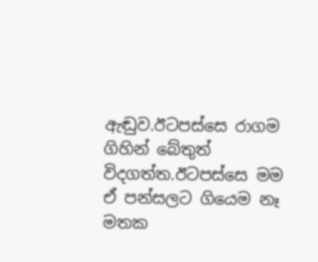ඇඬුව.ඊටපස්සෙ රාගම ගිහින් බේතුත් විදගත්ත.ඊටපස්සෙ මම ඒ පන්සලට ගියෙම නෑ මතක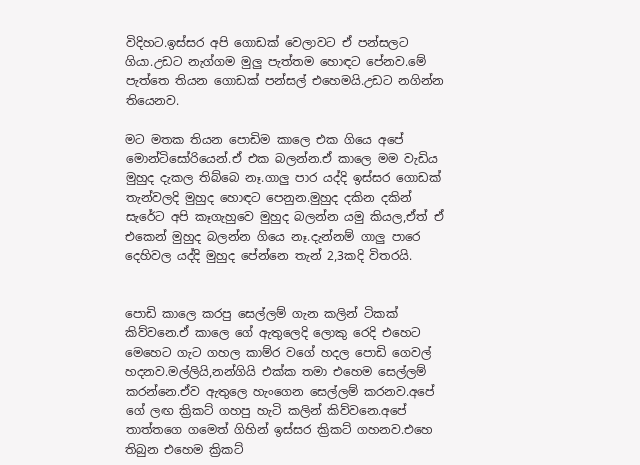විදිහට.ඉස්සර අපි ගොඩක් වෙලාවට ඒ පන්සලට ගියා.උඩට නැග්ගම මුලු පැත්තම හොඳට පේනව.මේ පැත්තෙ තියන ගොඩක් පන්සල් එහෙමයි.උඩට නගින්න තියෙනව.

මට මතක තියන පොඩිම කාලෙ එක ගියෙ අපේ මොන්ටිසෝරියෙන්.ඒ එක බලන්න.ඒ කාලෙ මම වැඩිය මුහුද දැකල තිබ්බෙ නෑ.ගාලු පාර යද්දි ඉස්සර ගොඩක් තැන්වලදි මුහුද හොඳට පෙනුන.මුහුද දකින දකින් සැරේට අපි කෑගැහුවෙ මුහුද බලන්න යමු කියල,ඒත් ඒ එකෙන් මුහුද බලන්න ගියෙ නෑ.දැන්නම් ගාලු පාරෙ දෙහිවල යද්දි මුහුද පේන්නෙ තැන් 2,3කදි විතරයි.


පොඩි කාලෙ කරපු සෙල්ලම් ගැන කලින් ටිකක් කිව්වනෙ.ඒ කාලෙ ගේ ඇතුලෙදි ලොකු රෙදි එහෙට මෙහෙට ගැට ගහල කාම්ර වගේ හදල පොඩි ගෙවල් හදනව.මල්ලියි,නන්ගියි එක්ක තමා එහෙම සෙල්ලම් කරන්නෙ.ඒව ඇතුලෙ හැංගෙන සෙල්ලම් කරනව.අපේ ගේ ලඟ ක්‍රිකට් ගහපු හැටි කලින් කිව්වනෙ.අපේ තාත්තගෙ ගමෙත් ගිහින් ඉස්සර ක්‍රිකට් ගහනව.එහෙ තිබුන එහෙම ක්‍රිකට්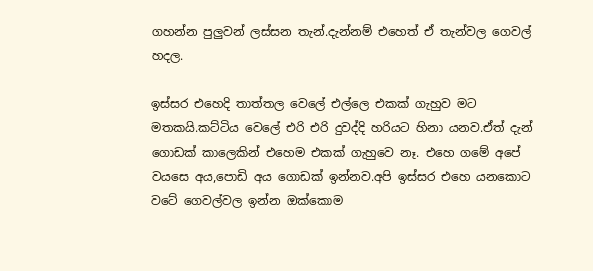ගහන්න පුලුවන් ලස්සන තැන්.දැන්නම් එහෙත් ඒ තැන්වල ගෙවල් හදල.

ඉස්සර එහෙදි තාත්තල වෙලේ එල්ලෙ එකක් ගැහුව මට මතකයි.කට්ටිය වෙලේ එරි එරි දුවද්දි හරියට හිනා යනව.ඒත් දැන් ගොඩක් කාලෙකින් එහෙම එකක් ගැහුවෙ නෑ. එහෙ ගමේ අපේ වයසෙ අය,පොඩි අය ගොඩක් ඉන්නව.අපි ඉස්සර එහෙ යනකොට වටේ ගෙවල්වල ඉන්න ඔක්කොම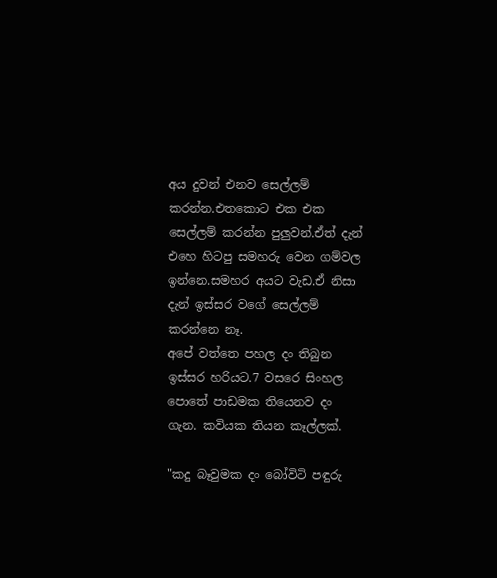අය දුවන් එනව සෙල්ලම් කරන්න.එතකොට එක එක සෙල්ලම් කරන්න පුලුවන්.ඒත් දැන් එහෙ හිටපු සමහරු වෙන ගම්වල ඉන්නෙ.සමහර අයට වැඩ.ඒ නිසා දැන් ඉස්සර වගේ සෙල්ලම් කරන්නෙ නෑ.
අපේ වත්තෙ පහල දං තිබුන ඉස්සර හරියට.7 වසරෙ සිංහල පොතේ පාඩමක තියෙනව දං ගැන. කවියක තියන කෑල්ලක්.

"කදු බෑවුමක දං බෝවිටි පඳුරු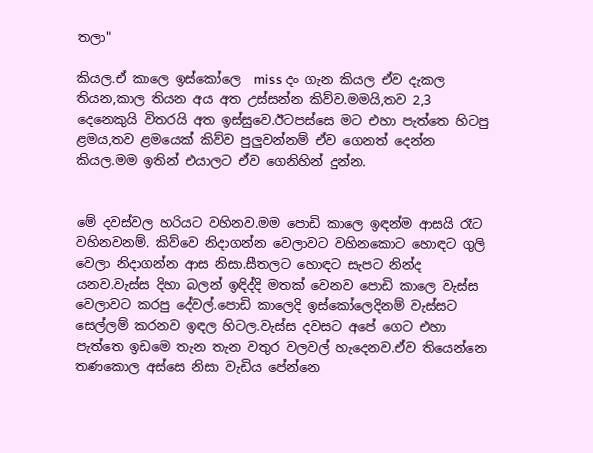තලා"

කියල.ඒ කාලෙ ඉස්කෝලෙ  miss දං ගැන කියල ඒව දැකල තියන,කාල තියන අය අත උස්සන්න කිව්ව.මමයි,තව 2,3 දෙනෙකුයි විතරයි අත ඉස්සුවෙ.ඊටපස්සෙ මට එහා පැත්තෙ හිටපු ළමය,තව ළමයෙක් කිව්ව පුලුවන්නම් ඒව ගෙනත් දෙන්න කියල.මම ඉතින් එයාලට ඒව ගෙනිහින් දුන්න.


මේ දවස්වල හරියට වහිනව.මම පොඩි කාලෙ ඉඳන්ම ආසයි රෑට වහිනවනම්. කිව්වෙ නිදාගන්න වෙලාවට වහිනකොට හොඳට ගුලි වෙලා නිදාගන්න ආස නිසා.සීතලට හොඳට සැපට නින්ද යනව.වැස්ස දිහා බලන් ඉඳිද්දි මතක් වෙනව පොඩි කාලෙ වැස්ස වෙලාවට කරපු දේවල්.පොඩි කාලෙදි ඉස්කෝලෙදිනම් වැස්සට සෙල්ලම් කරනව ඉඳල හිටල.වැස්ස දවසට අපේ ගෙට එහා පැත්තෙ ඉඩමෙ තැන තැන වතුර වලවල් හැදෙනව.ඒව තියෙන්නෙ තණකොල අස්සෙ නිසා වැඩිය පේන්නෙ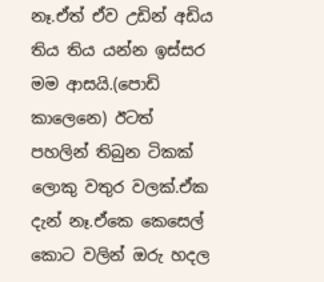නෑ.ඒත් ඒව උඩින් අඩිය තිය තිය යන්න ඉස්සර මම ආසයි.(පොඩි කාලෙනෙ) ඊටත් පහලින් තිබුන ටිකක් ලොකු වතුර වලක්.ඒක දැන් නෑ.ඒකෙ කෙසෙල් කොට වලින් ඔරු හදල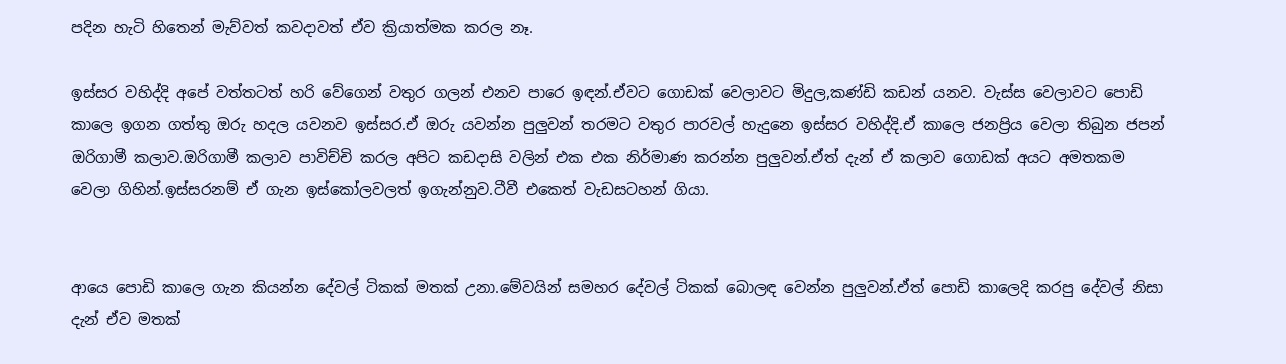පදින හැටි හිතෙන් මැව්වත් කවදාවත් ඒව ක්‍රියාත්මක කරල නෑ.

ඉස්සර වහිද්දි අපේ වත්තටත් හරි වේගෙන් වතුර ගලන් එනව පාරෙ ඉඳන්.ඒවට ගොඩක් වෙලාවට මිදුල,කණ්ඩි කඩන් යනව. වැස්ස වෙලාවට පොඩි කාලෙ ඉගන ගත්තු ඔරු හදල යවනව ඉස්සර.ඒ ඔරු යවන්න පුලුවන් තරමට වතුර පාරවල් හැදුනෙ ඉස්සර වහිද්දි.ඒ කාලෙ ජනප්‍රිය වෙලා තිබුන ජපන් ඔරිගාමී කලාව.ඔරිගාමී කලාව පාවිච්චි කරල අපිට කඩදාසි වලින් එක එක නිර්මාණ කරන්න පුලුවන්.ඒත් දැන් ඒ කලාව ගොඩක් අයට අමතකම වෙලා ගිහින්.ඉස්සරනම් ඒ ගැන ඉස්කෝලවලත් ඉගැන්නුව.ටීවී එකෙත් වැඩසටහන් ගියා.


ආයෙ පොඩි කාලෙ ගැන කියන්න දේවල් ටිකක් මතක් උනා.මේවයින් සමහර දේවල් ටිකක් බොලඳ වෙන්න පුලුවන්.ඒත් පොඩි කාලෙදි කරපු දේවල් නිසා දැන් ඒව මතක්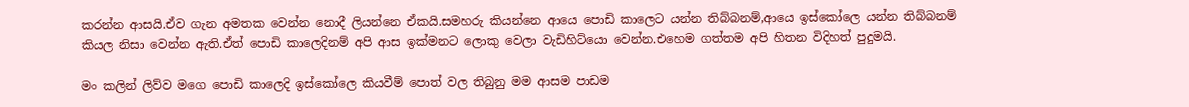කරන්න ආසයි.ඒව ගැන අමතක වෙන්න නොදී ලියන්නෙ ඒකයි.සමහරු කියන්නෙ ආයෙ පොඩි කාලෙට යන්න තිබ්බනම්,ආයෙ ඉස්කෝලෙ යන්න තිබ්බනම් කියල නිසා වෙන්න ඇති.ඒත් පොඩි කාලෙදිනම් අපි ආස ඉක්මනට ලොකු වෙලා වැඩිහිට්යො වෙන්න.එහෙම ගත්තම අපි හිතන විදිහත් පුදුමයි.

මං කලින් ලිව්ව මගෙ පොඩි කාලෙදි ඉස්කෝලෙ කියවීම් පොත් වල තිබුනු මම ආසම පාඩම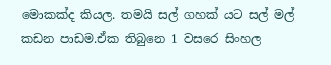මොකක්ද කියල. තමයි සල් ගහක් යට සල් මල් කඩන පාඩම.ඒක තිබුනෙ 1 වසරෙ සිංහල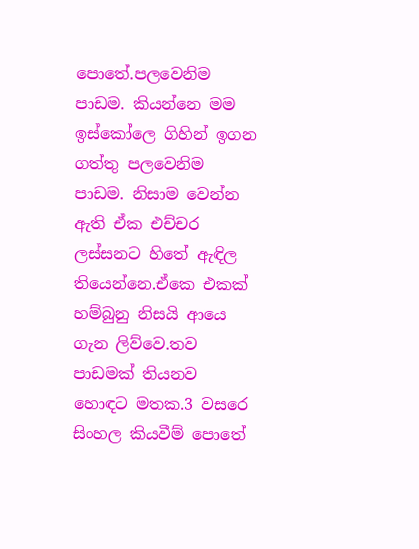පොතේ.පලවෙනිම පාඩම. කියන්නෙ මම ඉස්කෝලෙ ගිහින් ඉගන ගත්තු පලවෙනිම පාඩම. නිසාම වෙන්න ඇති ඒක එච්චර ලස්සනට හිතේ ඇඳිල තියෙන්නෙ.ඒකෙ එකක් හම්බුනු නිසයි ආයෙ ගැන ලිව්වෙ.තව පාඩමක් තියනව හොඳට මතක.3 වසරෙ සිංහල කියවීම් පොතේ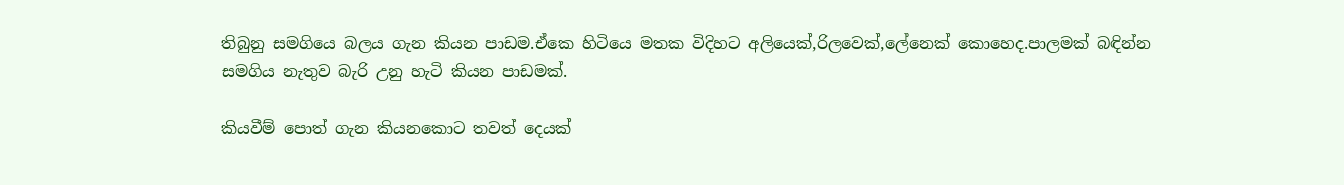තිබුනු සමගියෙ බලය ගැන කියන පාඩම.ඒකෙ හිටියෙ මතක විදිහට අලියෙක්,රිලවෙක්,ලේනෙක් කොහෙද.පාලමක් බඳින්න සමගිය නැතුව බැරි උනු හැටි කියන පාඩමක්.

කියවීම් පොත් ගැන කියනකොට තවත් දෙයක්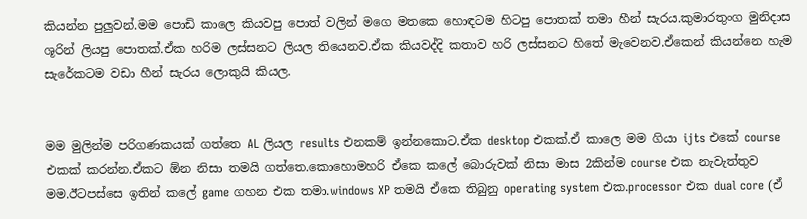කියන්න පුලුවන්.මම පොඩි කාලෙ කියවපු පොත් වලින් මගෙ මතකෙ හොඳටම හිටපු පොතක් තමා හීන් සැරය.කුමාරතුංග මුනිදාස ශූරින් ලියපු පොතක්.ඒක හරිම ලස්සනට ලියල තියෙනව.ඒක කියවද්දි කතාව හරි ලස්සනට හිතේ මැවෙනව.ඒකෙන් කියන්නෙ හැම සැරේකටම වඩා හීන් සැරය ලොකුයි කියල.


මම මුලින්ම පරිගණකයක් ගත්තෙ AL ලියල results එනකම් ඉන්නකොට.ඒක desktop එකක්.ඒ කාලෙ මම ගියා ijts එකේ course එකක් කරන්න.ඒකට ඕන නිසා තමයි ගත්තෙ.කොහොමහරි ඒකෙ කලේ බොරුවක් නිසා මාස 2කින්ම course එක නැවැත්තුව මම.ඊටපස්සෙ ඉතින් කලේ game ගහන එක තමා.windows XP තමයි ඒකෙ තිබුනු operating system එක.processor එක dual core (ඒ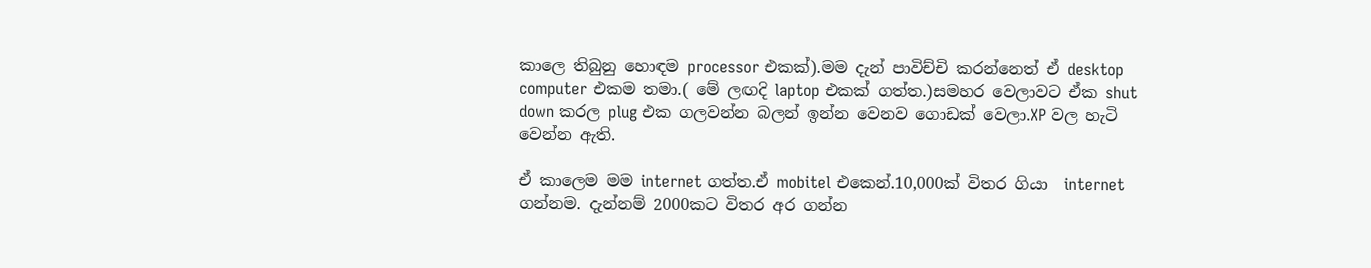කාලෙ තිබුනු හොඳම processor එකක්).මම දැන් පාවිච්චි කරන්නෙත් ඒ desktop computer එකම තමා.( මේ ලඟදි laptop එකක් ගත්ත.)සමහර වෙලාවට ඒක shut down කරල plug එක ගලවන්න බලන් ඉන්න වෙනව ගොඩක් වෙලා.XP වල හැටි වෙන්න ඇති.

ඒ කාලෙම මම internet ගත්ත.ඒ mobitel එකෙන්.10,000ක් විතර ගියා  internet ගන්නම. දැන්නම් 2000කට විතර අර ගන්න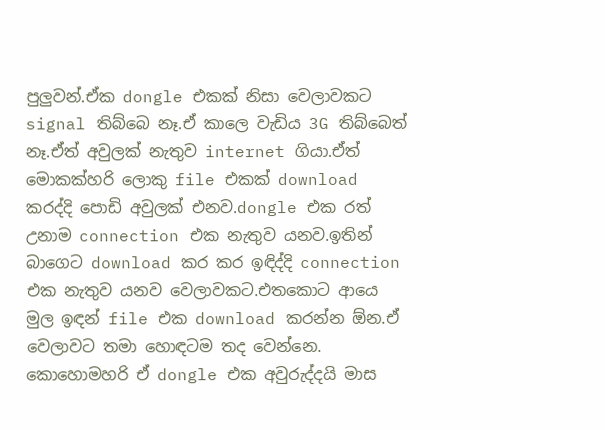පුලුවන්.ඒක dongle එකක් නිසා වෙලාවකට signal තිබ්බෙ නෑ.ඒ කාලෙ වැඩිය 3G තිබ්බෙත් නෑ.ඒත් අවුලක් නැතුව internet ගියා.ඒත් මොකක්හරි ලොකු file එකක් download කරද්දි පොඩි අවුලක් එනව.dongle එක රත් උනාම connection එක නැතුව යනව.ඉතින් බාගෙට download කර කර ඉඳිද්දි connection එක නැතුව යනව වෙලාවකට.එතකොට ආයෙ මුල ඉඳන් file එක download කරන්න ඕන.ඒ වෙලාවට තමා හොඳටම තද වෙන්නෙ. කොහොමහරි ඒ dongle එක අවුරුද්දයි මාස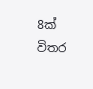8ක් විතර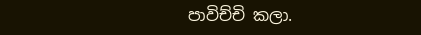පාවිච්චි කලා.